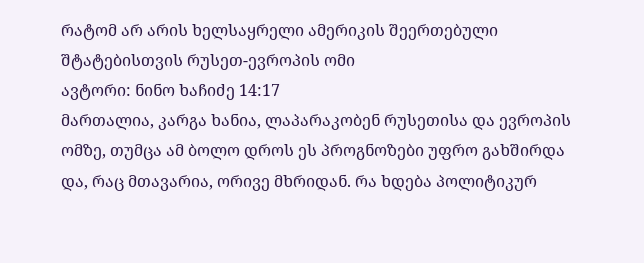რატომ არ არის ხელსაყრელი ამერიკის შეერთებული შტატებისთვის რუსეთ-ევროპის ომი
ავტორი: ნინო ხაჩიძე 14:17
მართალია, კარგა ხანია, ლაპარაკობენ რუსეთისა და ევროპის ომზე, თუმცა ამ ბოლო დროს ეს პროგნოზები უფრო გახშირდა და, რაც მთავარია, ორივე მხრიდან. რა ხდება პოლიტიკურ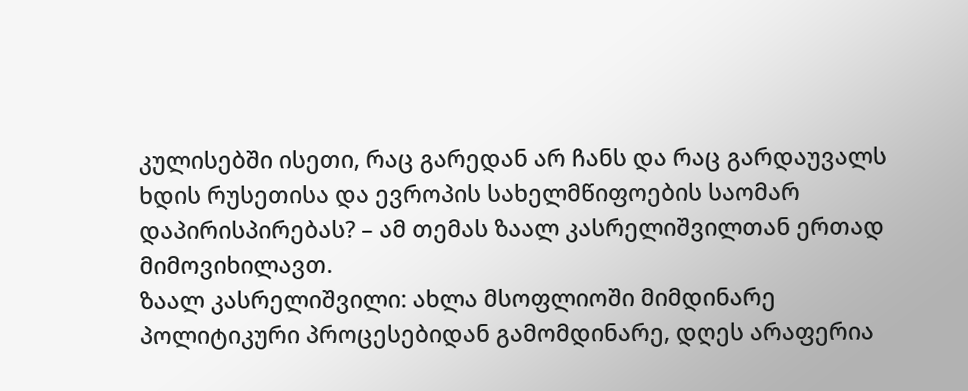კულისებში ისეთი, რაც გარედან არ ჩანს და რაც გარდაუვალს ხდის რუსეთისა და ევროპის სახელმწიფოების საომარ დაპირისპირებას? – ამ თემას ზაალ კასრელიშვილთან ერთად მიმოვიხილავთ.
ზაალ კასრელიშვილი: ახლა მსოფლიოში მიმდინარე პოლიტიკური პროცესებიდან გამომდინარე, დღეს არაფერია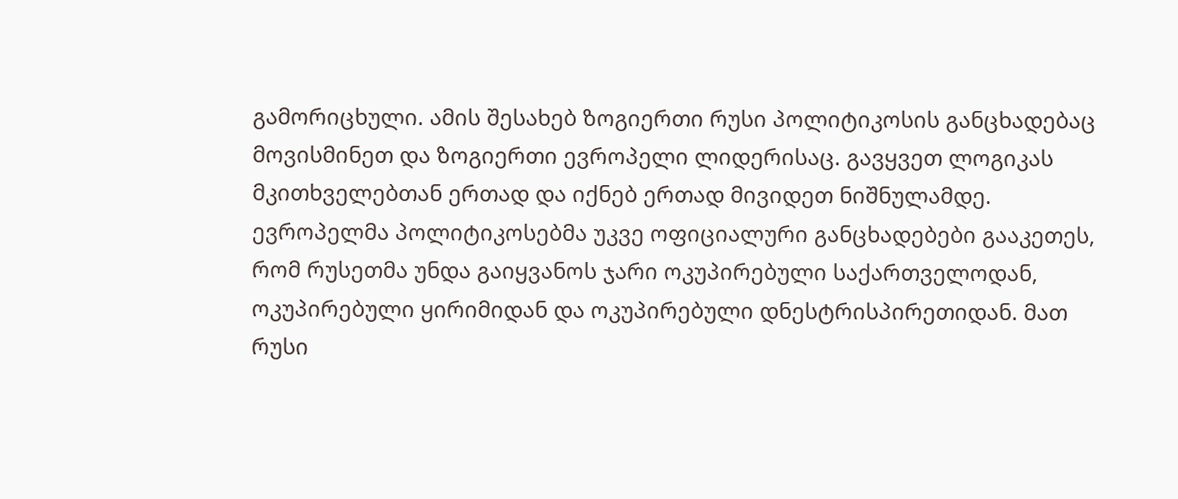გამორიცხული. ამის შესახებ ზოგიერთი რუსი პოლიტიკოსის განცხადებაც მოვისმინეთ და ზოგიერთი ევროპელი ლიდერისაც. გავყვეთ ლოგიკას მკითხველებთან ერთად და იქნებ ერთად მივიდეთ ნიშნულამდე. ევროპელმა პოლიტიკოსებმა უკვე ოფიციალური განცხადებები გააკეთეს, რომ რუსეთმა უნდა გაიყვანოს ჯარი ოკუპირებული საქართველოდან, ოკუპირებული ყირიმიდან და ოკუპირებული დნესტრისპირეთიდან. მათ რუსი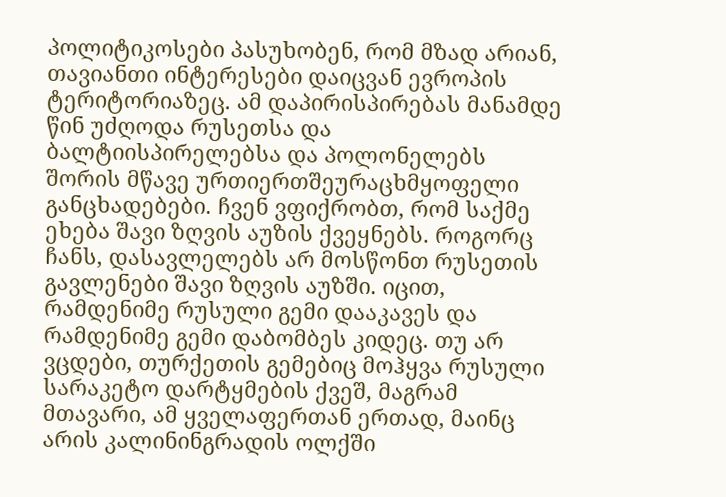პოლიტიკოსები პასუხობენ, რომ მზად არიან, თავიანთი ინტერესები დაიცვან ევროპის ტერიტორიაზეც. ამ დაპირისპირებას მანამდე წინ უძღოდა რუსეთსა და ბალტიისპირელებსა და პოლონელებს შორის მწავე ურთიერთშეურაცხმყოფელი განცხადებები. ჩვენ ვფიქრობთ, რომ საქმე ეხება შავი ზღვის აუზის ქვეყნებს. როგორც ჩანს, დასავლელებს არ მოსწონთ რუსეთის გავლენები შავი ზღვის აუზში. იცით, რამდენიმე რუსული გემი დააკავეს და რამდენიმე გემი დაბომბეს კიდეც. თუ არ ვცდები, თურქეთის გემებიც მოჰყვა რუსული სარაკეტო დარტყმების ქვეშ, მაგრამ მთავარი, ამ ყველაფერთან ერთად, მაინც არის კალინინგრადის ოლქში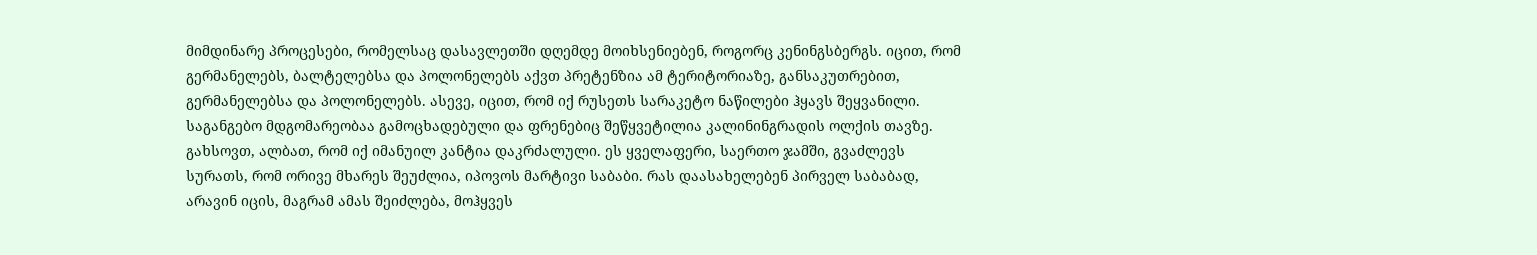მიმდინარე პროცესები, რომელსაც დასავლეთში დღემდე მოიხსენიებენ, როგორც კენინგსბერგს. იცით, რომ გერმანელებს, ბალტელებსა და პოლონელებს აქვთ პრეტენზია ამ ტერიტორიაზე, განსაკუთრებით, გერმანელებსა და პოლონელებს. ასევე, იცით, რომ იქ რუსეთს სარაკეტო ნაწილები ჰყავს შეყვანილი. საგანგებო მდგომარეობაა გამოცხადებული და ფრენებიც შეწყვეტილია კალინინგრადის ოლქის თავზე. გახსოვთ, ალბათ, რომ იქ იმანუილ კანტია დაკრძალული. ეს ყველაფერი, საერთო ჯამში, გვაძლევს სურათს, რომ ორივე მხარეს შეუძლია, იპოვოს მარტივი საბაბი. რას დაასახელებენ პირველ საბაბად, არავინ იცის, მაგრამ ამას შეიძლება, მოჰყვეს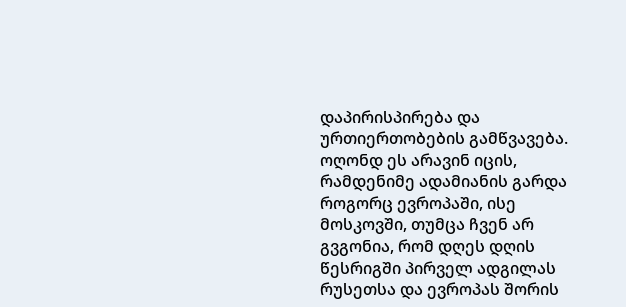დაპირისპირება და ურთიერთობების გამწვავება. ოღონდ ეს არავინ იცის, რამდენიმე ადამიანის გარდა როგორც ევროპაში, ისე მოსკოვში, თუმცა ჩვენ არ გვგონია, რომ დღეს დღის წესრიგში პირველ ადგილას რუსეთსა და ევროპას შორის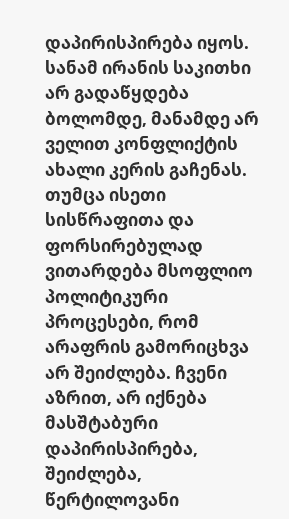დაპირისპირება იყოს. სანამ ირანის საკითხი არ გადაწყდება ბოლომდე, მანამდე არ ველით კონფლიქტის ახალი კერის გაჩენას. თუმცა ისეთი სისწრაფითა და ფორსირებულად ვითარდება მსოფლიო პოლიტიკური პროცესები, რომ არაფრის გამორიცხვა არ შეიძლება. ჩვენი აზრით, არ იქნება მასშტაბური დაპირისპირება, შეიძლება, წერტილოვანი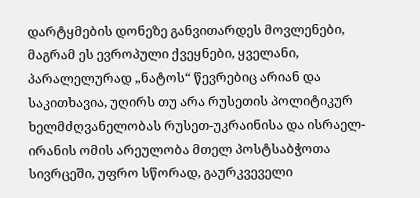დარტყმების დონეზე განვითარდეს მოვლენები, მაგრამ ეს ევროპული ქვეყნები, ყველანი, პარალელურად „ნატოს“ წევრებიც არიან და საკითხავია, უღირს თუ არა რუსეთის პოლიტიკურ ხელმძღვანელობას რუსეთ-უკრაინისა და ისრაელ-ირანის ომის არეულობა მთელ პოსტსაბჭოთა სივრცეში, უფრო სწორად, გაურკვეველი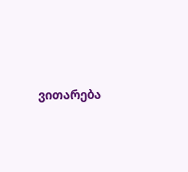ვითარება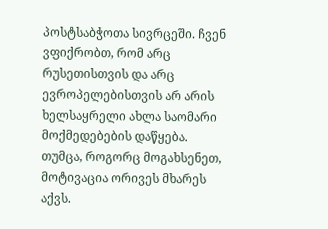პოსტსაბჭოთა სივრცეში. ჩვენ ვფიქრობთ, რომ არც რუსეთისთვის და არც ევროპელებისთვის არ არის ხელსაყრელი ახლა საომარი მოქმედებების დაწყება. თუმცა, როგორც მოგახსენეთ, მოტივაცია ორივეს მხარეს აქვს.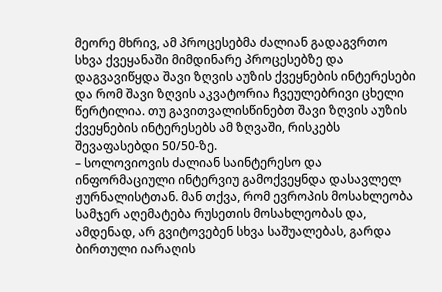მეორე მხრივ, ამ პროცესებმა ძალიან გადაგვრთო სხვა ქვეყანაში მიმდინარე პროცესებზე და დაგვავიწყდა შავი ზღვის აუზის ქვეყნების ინტერესები და რომ შავი ზღვის აკვატორია ჩვეულებრივი ცხელი წერტილია. თუ გავითვალისწინებთ შავი ზღვის აუზის ქვეყნების ინტერესებს ამ ზღვაში, რისკებს შევაფასებდი 50/50-ზე.
– სოლოვიოვის ძალიან საინტერესო და ინფორმაციული ინტერვიუ გამოქვეყნდა დასავლელ ჟურნალისტთან. მან თქვა, რომ ევროპის მოსახლეობა სამჯერ აღემატება რუსეთის მოსახლეობას და, ამდენად, არ გვიტოვებენ სხვა საშუალებას, გარდა ბირთული იარაღის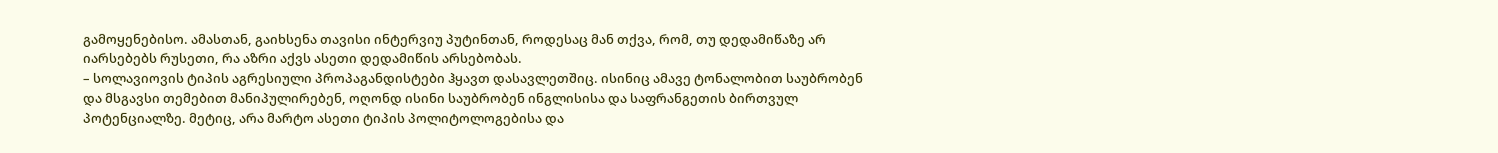გამოყენებისო. ამასთან, გაიხსენა თავისი ინტერვიუ პუტინთან, როდესაც მან თქვა, რომ, თუ დედამიწაზე არ იარსებებს რუსეთი, რა აზრი აქვს ასეთი დედამიწის არსებობას.
– სოლავიოვის ტიპის აგრესიული პროპაგანდისტები ჰყავთ დასავლეთშიც. ისინიც ამავე ტონალობით საუბრობენ და მსგავსი თემებით მანიპულირებენ, ოღონდ ისინი საუბრობენ ინგლისისა და საფრანგეთის ბირთვულ პოტენციალზე. მეტიც, არა მარტო ასეთი ტიპის პოლიტოლოგებისა და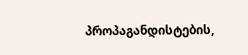პროპაგანდისტების,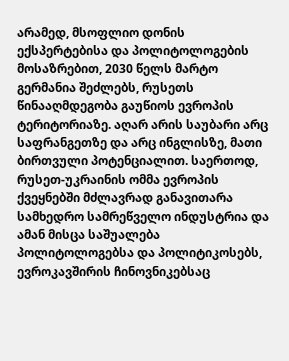არამედ, მსოფლიო დონის ექსპერტებისა და პოლიტოლოგების მოსაზრებით, 2030 წელს მარტო გერმანია შეძლებს, რუსეთს წინააღმდეგობა გაუწიოს ევროპის ტერიტორიაზე. აღარ არის საუბარი არც საფრანგეთზე და არც ინგლისზე, მათი ბირთვული პოტენციალით. საერთოდ, რუსეთ-უკრაინის ომმა ევროპის ქვეყნებში მძლავრად განავითარა სამხედრო სამრეწველო ინდუსტრია და ამან მისცა საშუალება პოლიტოლოგებსა და პოლიტიკოსებს, ევროკავშირის ჩინოვნიკებსაც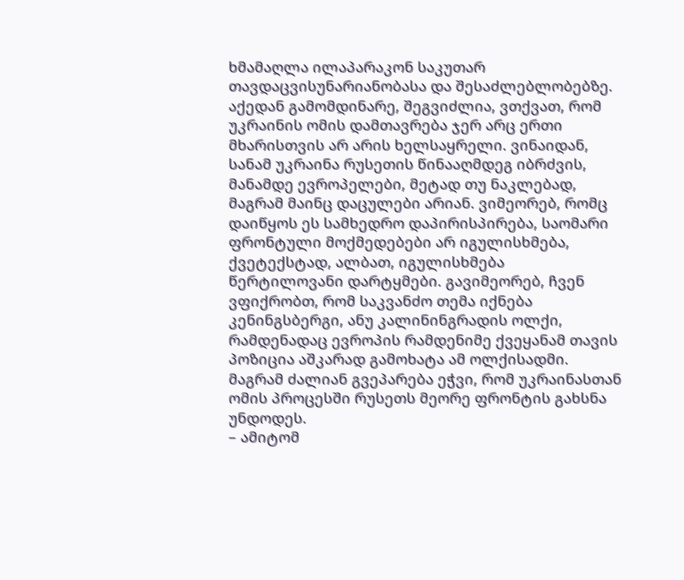ხმამაღლა ილაპარაკონ საკუთარ თავდაცვისუნარიანობასა და შესაძლებლობებზე. აქედან გამომდინარე, შეგვიძლია, ვთქვათ, რომ უკრაინის ომის დამთავრება ჯერ არც ერთი მხარისთვის არ არის ხელსაყრელი. ვინაიდან, სანამ უკრაინა რუსეთის წინააღმდეგ იბრძვის, მანამდე ევროპელები, მეტად თუ ნაკლებად, მაგრამ მაინც დაცულები არიან. ვიმეორებ, რომც დაიწყოს ეს სამხედრო დაპირისპირება, საომარი ფრონტული მოქმედებები არ იგულისხმება, ქვეტექსტად, ალბათ, იგულისხმება წერტილოვანი დარტყმები. გავიმეორებ, ჩვენ ვფიქრობთ, რომ საკვანძო თემა იქნება კენინგსბერგი, ანუ კალინინგრადის ოლქი, რამდენადაც ევროპის რამდენიმე ქვეყანამ თავის პოზიცია აშკარად გამოხატა ამ ოლქისადმი. მაგრამ ძალიან გვეპარება ეჭვი, რომ უკრაინასთან ომის პროცესში რუსეთს მეორე ფრონტის გახსნა უნდოდეს.
– ამიტომ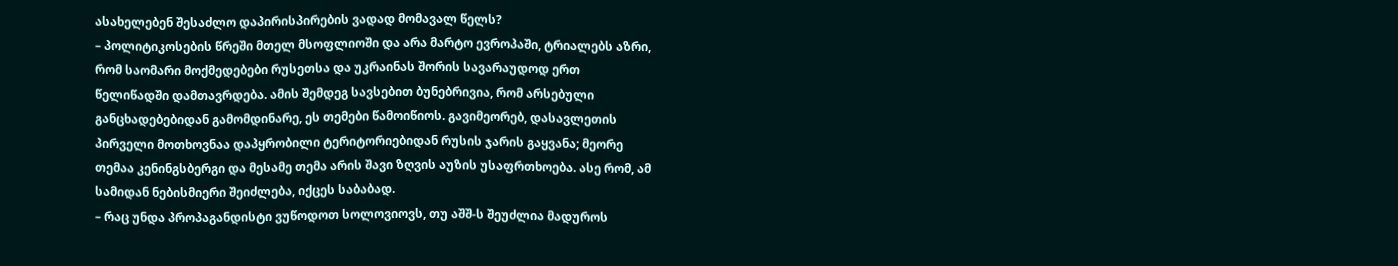ასახელებენ შესაძლო დაპირისპირების ვადად მომავალ წელს?
– პოლიტიკოსების წრეში მთელ მსოფლიოში და არა მარტო ევროპაში, ტრიალებს აზრი, რომ საომარი მოქმედებები რუსეთსა და უკრაინას შორის სავარაუდოდ ერთ წელიწადში დამთავრდება. ამის შემდეგ სავსებით ბუნებრივია, რომ არსებული განცხადებებიდან გამომდინარე, ეს თემები წამოიწიოს. გავიმეორებ, დასავლეთის პირველი მოთხოვნაა დაპყრობილი ტერიტორიებიდან რუსის ჯარის გაყვანა; მეორე თემაა კენინგსბერგი და მესამე თემა არის შავი ზღვის აუზის უსაფრთხოება. ასე რომ, ამ სამიდან ნებისმიერი შეიძლება, იქცეს საბაბად.
– რაც უნდა პროპაგანდისტი ვუწოდოთ სოლოვიოვს, თუ აშშ-ს შეუძლია მადუროს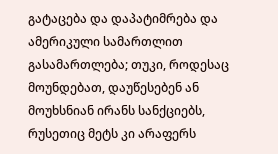გატაცება და დაპატიმრება და ამერიკული სამართლით გასამართლება; თუკი, როდესაც მოუნდებათ, დაუწესებენ ან მოუხსნიან ირანს სანქციებს, რუსეთიც მეტს კი არაფერს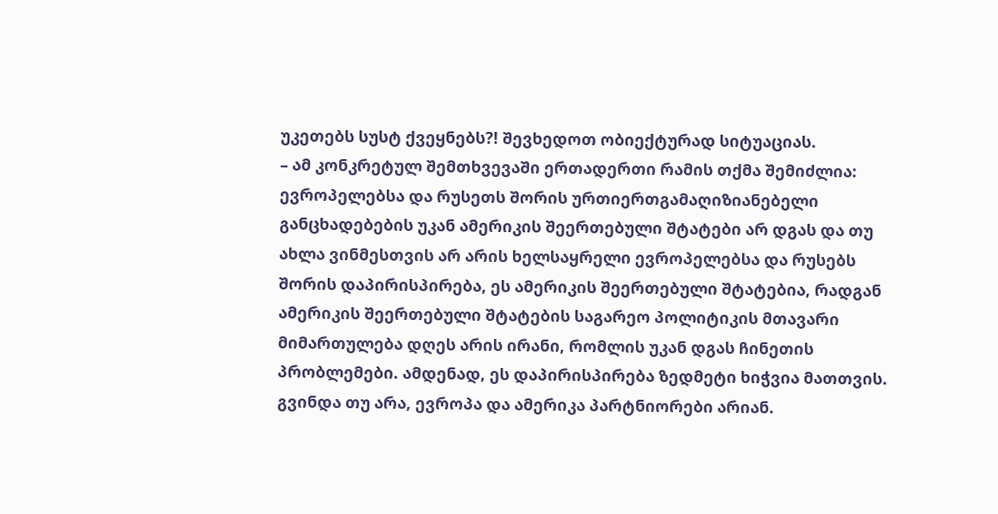უკეთებს სუსტ ქვეყნებს?! შევხედოთ ობიექტურად სიტუაციას.
– ამ კონკრეტულ შემთხვევაში ერთადერთი რამის თქმა შემიძლია: ევროპელებსა და რუსეთს შორის ურთიერთგამაღიზიანებელი განცხადებების უკან ამერიკის შეერთებული შტატები არ დგას და თუ ახლა ვინმესთვის არ არის ხელსაყრელი ევროპელებსა და რუსებს შორის დაპირისპირება, ეს ამერიკის შეერთებული შტატებია, რადგან ამერიკის შეერთებული შტატების საგარეო პოლიტიკის მთავარი მიმართულება დღეს არის ირანი, რომლის უკან დგას ჩინეთის პრობლემები. ამდენად, ეს დაპირისპირება ზედმეტი ხიჭვია მათთვის. გვინდა თუ არა, ევროპა და ამერიკა პარტნიორები არიან.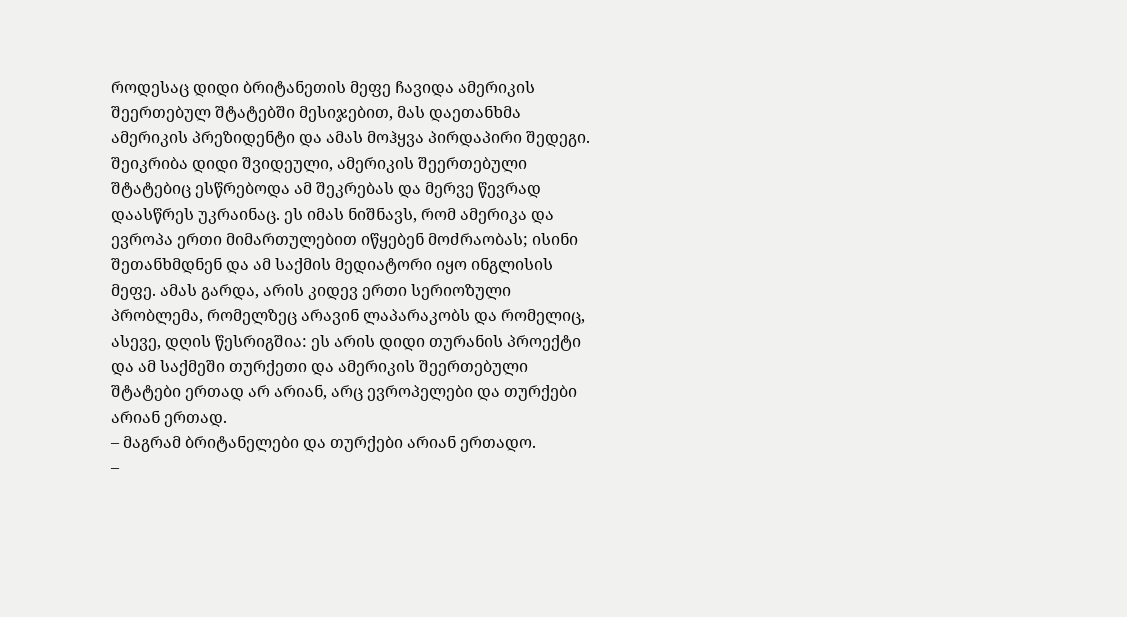როდესაც დიდი ბრიტანეთის მეფე ჩავიდა ამერიკის შეერთებულ შტატებში მესიჯებით, მას დაეთანხმა ამერიკის პრეზიდენტი და ამას მოჰყვა პირდაპირი შედეგი. შეიკრიბა დიდი შვიდეული, ამერიკის შეერთებული შტატებიც ესწრებოდა ამ შეკრებას და მერვე წევრად დაასწრეს უკრაინაც. ეს იმას ნიშნავს, რომ ამერიკა და ევროპა ერთი მიმართულებით იწყებენ მოძრაობას; ისინი შეთანხმდნენ და ამ საქმის მედიატორი იყო ინგლისის მეფე. ამას გარდა, არის კიდევ ერთი სერიოზული პრობლემა, რომელზეც არავინ ლაპარაკობს და რომელიც, ასევე, დღის წესრიგშია: ეს არის დიდი თურანის პროექტი და ამ საქმეში თურქეთი და ამერიკის შეერთებული შტატები ერთად არ არიან, არც ევროპელები და თურქები არიან ერთად.
– მაგრამ ბრიტანელები და თურქები არიან ერთადო.
–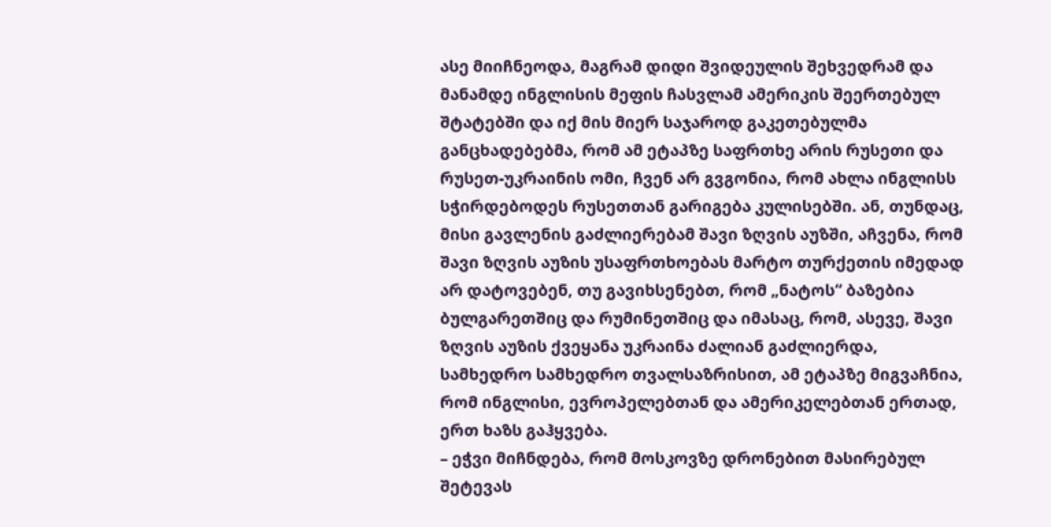ასე მიიჩნეოდა, მაგრამ დიდი შვიდეულის შეხვედრამ და მანამდე ინგლისის მეფის ჩასვლამ ამერიკის შეერთებულ შტატებში და იქ მის მიერ საჯაროდ გაკეთებულმა განცხადებებმა, რომ ამ ეტაპზე საფრთხე არის რუსეთი და რუსეთ-უკრაინის ომი, ჩვენ არ გვგონია, რომ ახლა ინგლისს სჭირდებოდეს რუსეთთან გარიგება კულისებში. ან, თუნდაც, მისი გავლენის გაძლიერებამ შავი ზღვის აუზში, აჩვენა, რომ შავი ზღვის აუზის უსაფრთხოებას მარტო თურქეთის იმედად არ დატოვებენ, თუ გავიხსენებთ, რომ „ნატოს“ ბაზებია ბულგარეთშიც და რუმინეთშიც და იმასაც, რომ, ასევე, შავი ზღვის აუზის ქვეყანა უკრაინა ძალიან გაძლიერდა, სამხედრო სამხედრო თვალსაზრისით, ამ ეტაპზე მიგვაჩნია, რომ ინგლისი, ევროპელებთან და ამერიკელებთან ერთად, ერთ ხაზს გაჰყვება.
– ეჭვი მიჩნდება, რომ მოსკოვზე დრონებით მასირებულ შეტევას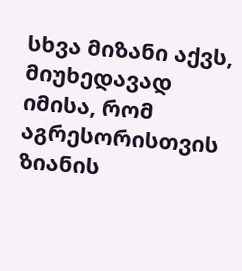სხვა მიზანი აქვს, მიუხედავად იმისა, რომ აგრესორისთვის ზიანის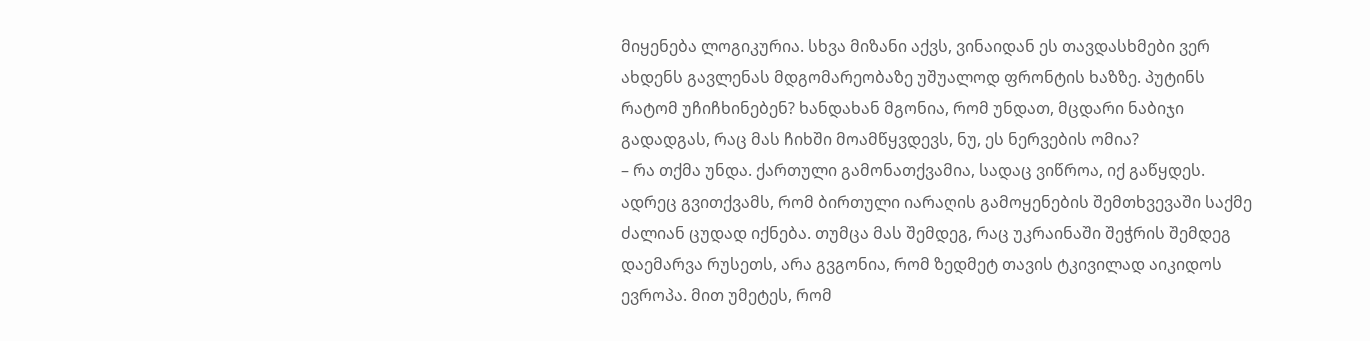მიყენება ლოგიკურია. სხვა მიზანი აქვს, ვინაიდან ეს თავდასხმები ვერ ახდენს გავლენას მდგომარეობაზე უშუალოდ ფრონტის ხაზზე. პუტინს რატომ უჩიჩხინებენ? ხანდახან მგონია, რომ უნდათ, მცდარი ნაბიჯი გადადგას, რაც მას ჩიხში მოამწყვდევს, ნუ, ეს ნერვების ომია?
– რა თქმა უნდა. ქართული გამონათქვამია, სადაც ვიწროა, იქ გაწყდეს. ადრეც გვითქვამს, რომ ბირთული იარაღის გამოყენების შემთხვევაში საქმე ძალიან ცუდად იქნება. თუმცა მას შემდეგ, რაც უკრაინაში შეჭრის შემდეგ დაემარვა რუსეთს, არა გვგონია, რომ ზედმეტ თავის ტკივილად აიკიდოს ევროპა. მით უმეტეს, რომ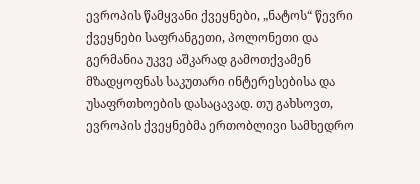ევროპის წამყვანი ქვეყნები, „ნატოს“ წევრი ქვეყნები საფრანგეთი, პოლონეთი და გერმანია უკვე აშკარად გამოთქვამენ მზადყოფნას საკუთარი ინტერესებისა და უსაფრთხოების დასაცავად. თუ გახსოვთ, ევროპის ქვეყნებმა ერთობლივი სამხედრო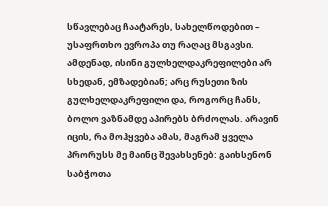სწავლებაც ჩაატარეს, სახელწოდებით – უსაფრთხო ევროპა თუ რაღაც მსგავსი. ამდენად, ისინი გულხელდაკრეფილები არ სხედან, ემზადებიან; არც რუსეთი ზის გულხელდაკრეფილი და, როგორც ჩანს, ბოლო ვაზნამდე აპირებს ბრძოლას. არავინ იცის, რა მოჰყვება ამას, მაგრამ ყველა პრორუსს მე მაინც შევახსენებ: გაიხსენონ საბჭოთა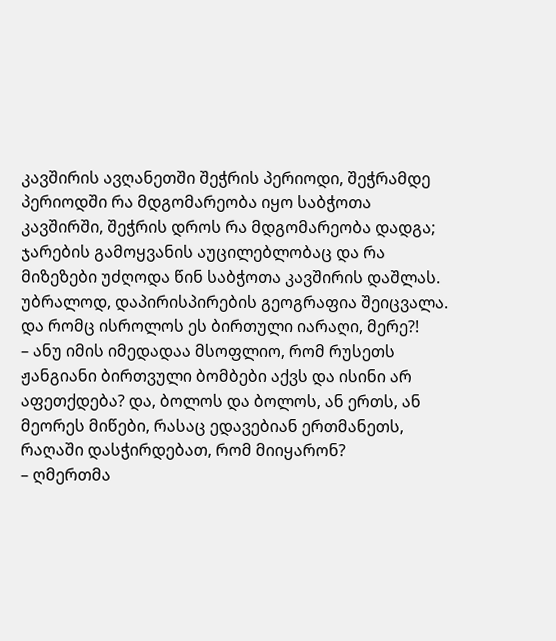კავშირის ავღანეთში შეჭრის პერიოდი, შეჭრამდე პერიოდში რა მდგომარეობა იყო საბჭოთა კავშირში, შეჭრის დროს რა მდგომარეობა დადგა; ჯარების გამოყვანის აუცილებლობაც და რა მიზეზები უძღოდა წინ საბჭოთა კავშირის დაშლას. უბრალოდ, დაპირისპირების გეოგრაფია შეიცვალა. და რომც ისროლოს ეს ბირთული იარაღი, მერე?!
– ანუ იმის იმედადაა მსოფლიო, რომ რუსეთს ჟანგიანი ბირთვული ბომბები აქვს და ისინი არ აფეთქდება? და, ბოლოს და ბოლოს, ან ერთს, ან მეორეს მიწები, რასაც ედავებიან ერთმანეთს, რაღაში დასჭირდებათ, რომ მიიყარონ?
– ღმერთმა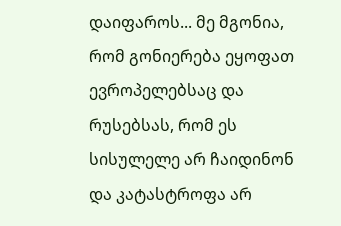დაიფაროს... მე მგონია, რომ გონიერება ეყოფათ ევროპელებსაც და რუსებსას, რომ ეს სისულელე არ ჩაიდინონ და კატასტროფა არ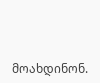მოახდინონ.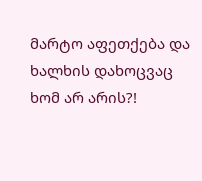მარტო აფეთქება და ხალხის დახოცვაც ხომ არ არის?!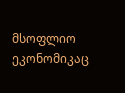მსოფლიო ეკონომიკაც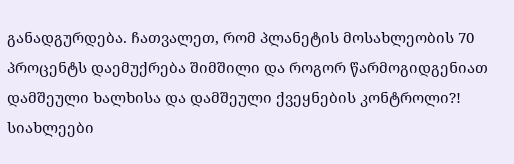განადგურდება. ჩათვალეთ, რომ პლანეტის მოსახლეობის 70 პროცენტს დაემუქრება შიმშილი და როგორ წარმოგიდგენიათ დამშეული ხალხისა და დამშეული ქვეყნების კონტროლი?!
სიახლეები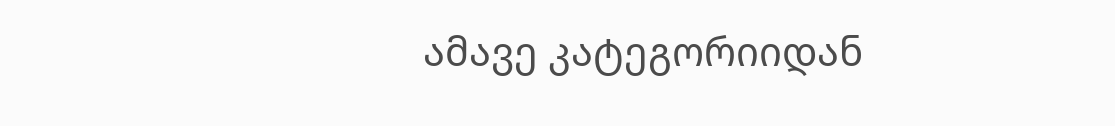ამავე კატეგორიიდან